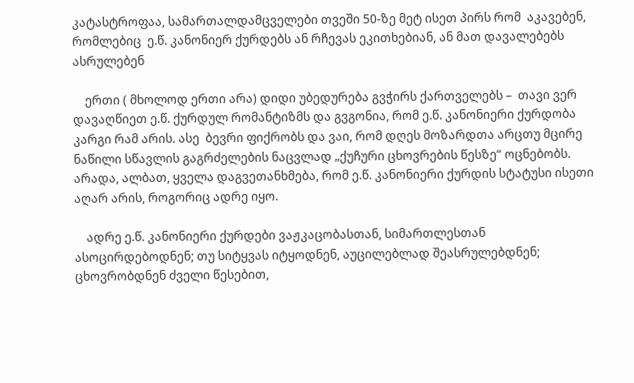კატასტროფაა, სამართალდამცველები თვეში 50-ზე მეტ ისეთ პირს რომ  აკავებენ, რომლებიც  ე.წ. კანონიერ ქურდებს ან რჩევას ეკითხებიან, ან მათ დავალებებს ასრულებენ

    ერთი ( მხოლოდ ერთი არა) დიდი უბედურება გვჭირს ქართველებს –  თავი ვერ დავაღწიეთ ე.წ. ქურდულ რომანტიზმს და გვგონია, რომ ე.წ. კანონიერი ქურდობა კარგი რამ არის. ასე  ბევრი ფიქრობს და ვაი, რომ დღეს მოზარდთა არცთუ მცირე ნაწილი სწავლის გაგრძელების ნაცვლად „ქუჩური ცხოვრების წესზე“ ოცნებობს.  არადა, ალბათ, ყველა დაგვეთანხმება, რომ ე.წ. კანონიერი ქურდის სტატუსი ისეთი აღარ არის, როგორიც ადრე იყო.

    ადრე ე.წ. კანონიერი ქურდები ვაჟკაცობასთან, სიმართლესთან ასოცირდებოდნენ; თუ სიტყვას იტყოდნენ, აუცილებლად შეასრულებდნენ;  ცხოვრობდნენ ძველი წესებით,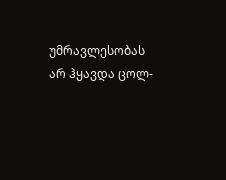უმრავლესობას  არ ჰყავდა ცოლ-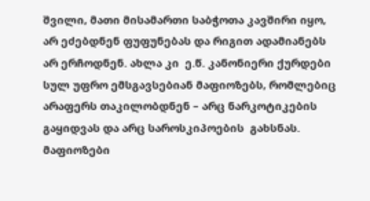შვილი, მათი მისამართი საბჭოთა კავშირი იყო, არ ეძებდნენ ფუფუნებას და რიგით ადამიანებს არ ერჩოდნენ. ახლა კი  ე.წ. კანონიერი ქურდები სულ უფრო ემსგავსებიან მაფიოზებს, რომლებიც არაფერს თაკილობდნენ – არც ნარკოტიკების გაყიდვას და არც საროსკიპოების  გახსნას. მაფიოზები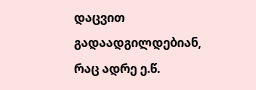დაცვით გადაადგილდებიან, რაც ადრე ე.წ.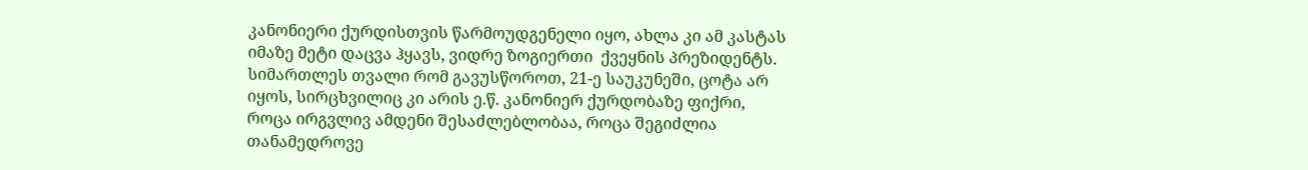კანონიერი ქურდისთვის წარმოუდგენელი იყო, ახლა კი ამ კასტას იმაზე მეტი დაცვა ჰყავს, ვიდრე ზოგიერთი  ქვეყნის პრეზიდენტს. სიმართლეს თვალი რომ გავუსწოროთ, 21-ე საუკუნეში, ცოტა არ იყოს, სირცხვილიც კი არის ე.წ. კანონიერ ქურდობაზე ფიქრი, როცა ირგვლივ ამდენი შესაძლებლობაა, როცა შეგიძლია თანამედროვე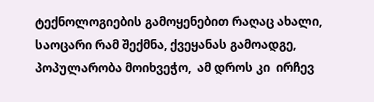ტექნოლოგიების გამოყენებით რაღაც ახალი, საოცარი რამ შექმნა, ქვეყანას გამოადგე, პოპულარობა მოიხვეჭო,  ამ დროს კი  ირჩევ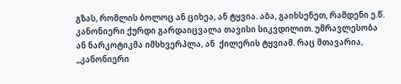გზას, რომლის ბოლოც ან ციხეა, ან ტყვია. აბა, გაიხსენეთ, რამდენი ე.წ. კანონიერი ქურდი გარდაიცვალა თავისი სიკვდილით. უმრავლესობა ან ნარკოტიკმა იმსხვერპლა, ან  ქილერის ტყვიამ. რაც მთავარია,  „კანონიერი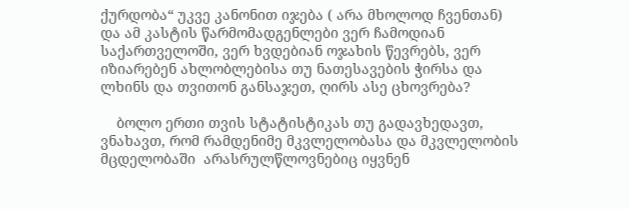ქურდობა“ უკვე კანონით იჯება ( არა მხოლოდ ჩვენთან) და ამ კასტის წარმომადგენლები ვერ ჩამოდიან საქართველოში, ვერ ხვდებიან ოჯახის წევრებს, ვერ იზიარებენ ახლობლებისა თუ ნათესავების ჭირსა და ლხინს და თვითონ განსაჯეთ, ღირს ასე ცხოვრება?

    ბოლო ერთი თვის სტატისტიკას თუ გადავხედავთ, ვნახავთ, რომ რამდენიმე მკვლელობასა და მკვლელობის მცდელობაში  არასრულწლოვნებიც იყვნენ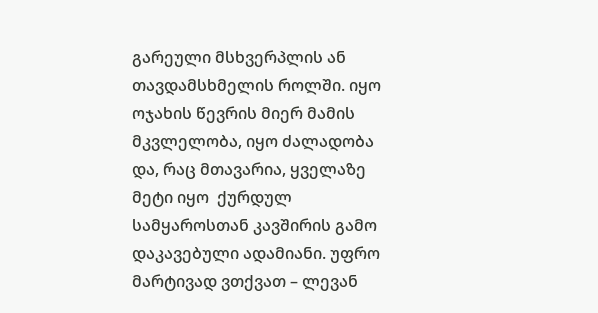გარეული მსხვერპლის ან თავდამსხმელის როლში. იყო ოჯახის წევრის მიერ მამის მკვლელობა, იყო ძალადობა და, რაც მთავარია, ყველაზე მეტი იყო  ქურდულ სამყაროსთან კავშირის გამო დაკავებული ადამიანი. უფრო მარტივად ვთქვათ – ლევან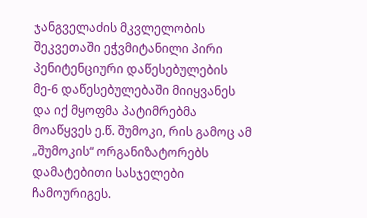ჯანგველაძის მკვლელობის შეკვეთაში ეჭვმიტანილი პირი პენიტენციური დაწესებულების მე-6 დაწესებულებაში მიიყვანეს და იქ მყოფმა პატიმრებმა მოაწყვეს ე.წ. შუმოკი, რის გამოც ამ „შუმოკის“ ორგანიზატორებს დამატებითი სასჯელები ჩამოურიგეს.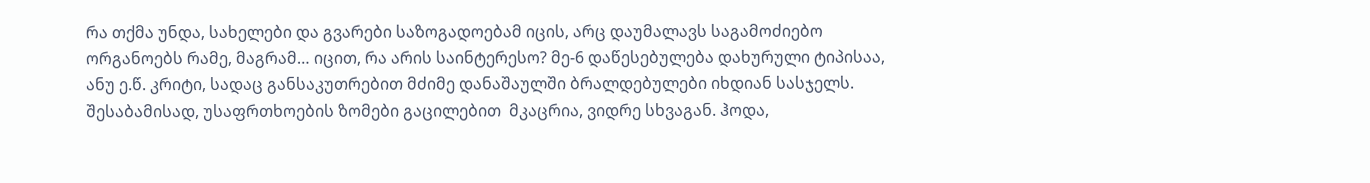რა თქმა უნდა, სახელები და გვარები საზოგადოებამ იცის, არც დაუმალავს საგამოძიებო ორგანოებს რამე, მაგრამ… იცით, რა არის საინტერესო? მე-6 დაწესებულება დახურული ტიპისაა, ანუ ე.წ. კრიტი, სადაც განსაკუთრებით მძიმე დანაშაულში ბრალდებულები იხდიან სასჯელს. შესაბამისად, უსაფრთხოების ზომები გაცილებით  მკაცრია, ვიდრე სხვაგან. ჰოდა,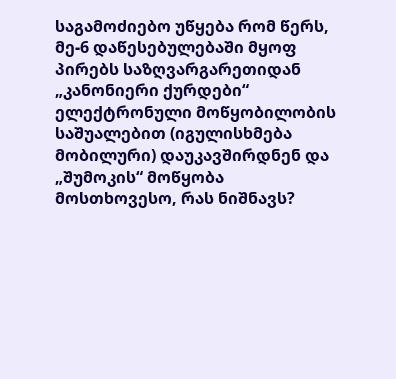საგამოძიებო უწყება რომ წერს, მე-6 დაწესებულებაში მყოფ პირებს საზღვარგარეთიდან  „კანონიერი ქურდები“ ელექტრონული მოწყობილობის საშუალებით (იგულისხმება მობილური) დაუკავშირდნენ და  „შუმოკის“ მოწყობა მოსთხოვესო, რას ნიშნავს?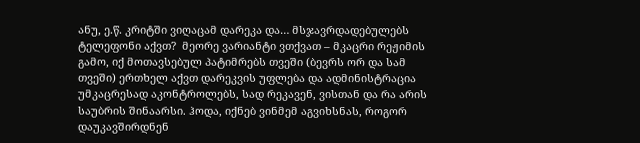ანუ, ე.წ. კრიტში ვიღაცამ დარეკა და… მსჯავრდადებულებს ტელეფონი აქვთ?  მეორე ვარიანტი ვთქვათ – მკაცრი რეჟიმის გამო, იქ მოთავსებულ პატიმრებს თვეში (ბევრს ორ და სამ თვეში) ერთხელ აქვთ დარეკვის უფლება და ადმინისტრაცია უმკაცრესად აკონტროლებს, სად რეკავენ, ვისთან და რა არის საუბრის შინაარსი. ჰოდა, იქნებ ვინმემ აგვიხსნას, როგორ  დაუკავშირდნენ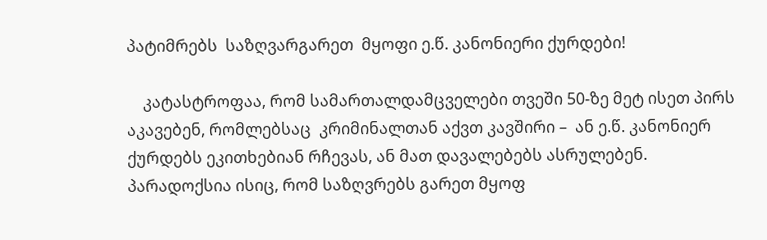პატიმრებს  საზღვარგარეთ  მყოფი ე.წ. კანონიერი ქურდები!

    კატასტროფაა, რომ სამართალდამცველები თვეში 50-ზე მეტ ისეთ პირს აკავებენ, რომლებსაც  კრიმინალთან აქვთ კავშირი –  ან ე.წ. კანონიერ ქურდებს ეკითხებიან რჩევას, ან მათ დავალებებს ასრულებენ. პარადოქსია ისიც, რომ საზღვრებს გარეთ მყოფ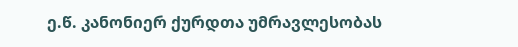ე.წ. კანონიერ ქურდთა უმრავლესობას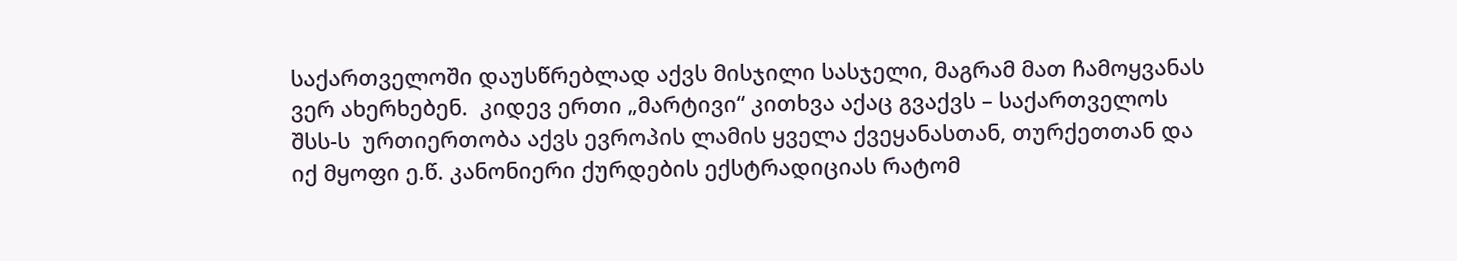საქართველოში დაუსწრებლად აქვს მისჯილი სასჯელი, მაგრამ მათ ჩამოყვანას ვერ ახერხებენ.  კიდევ ერთი „მარტივი“ კითხვა აქაც გვაქვს – საქართველოს შსს-ს  ურთიერთობა აქვს ევროპის ლამის ყველა ქვეყანასთან, თურქეთთან და იქ მყოფი ე.წ. კანონიერი ქურდების ექსტრადიციას რატომ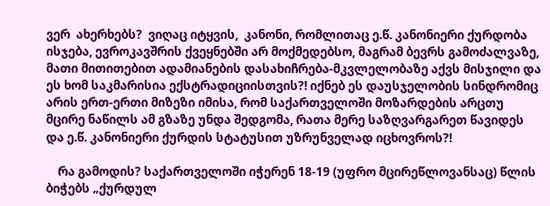ვერ  ახერხებს?  ვიღაც იტყვის,  კანონი, რომლითაც ე.წ. კანონიერი ქურდობა  ისჯება, ევროკავშრის ქვეყნებში არ მოქმედებსო, მაგრამ ბევრს გამოძალვაზე, მათი მითითებით ადამიანების დასახიჩრება-მკვლელობაზე აქვს მისჯილი და ეს ხომ საკმარისია ექსტრადიციისთვის?! იქნებ ეს დაუსჯელობის სინდრომიც არის ერთ-ერთი მიზეზი იმისა, რომ საქართველოში მოზარდების არცთუ მცირე ნაწილს ამ გზაზე უნდა შედგომა, რათა მერე საზღვარგარეთ წავიდეს და ე.წ. კანონიერი ქურდის სტატუსით უზრუნველად იცხოვროს?!

    რა გამოდის? საქართველოში იჭერენ 18-19 (უფრო მცირეწლოვანსაც) წლის  ბიჭებს „ქურდულ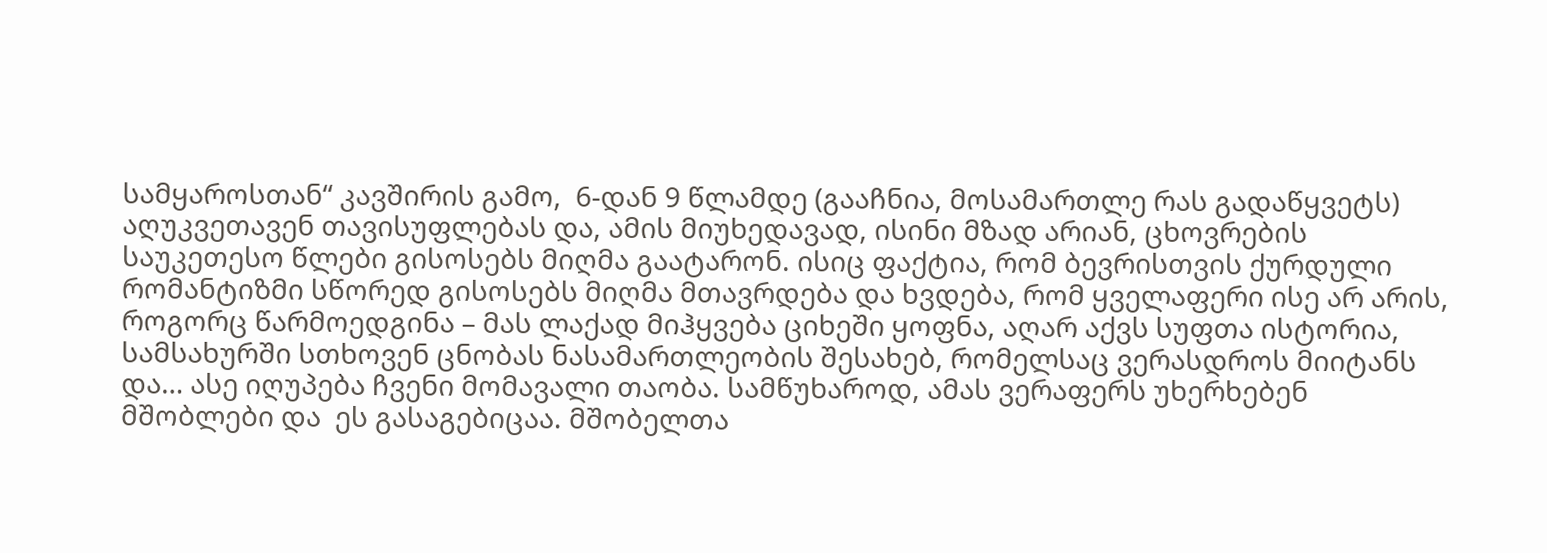სამყაროსთან“ კავშირის გამო,  6-დან 9 წლამდე (გააჩნია, მოსამართლე რას გადაწყვეტს) აღუკვეთავენ თავისუფლებას და, ამის მიუხედავად, ისინი მზად არიან, ცხოვრების საუკეთესო წლები გისოსებს მიღმა გაატარონ. ისიც ფაქტია, რომ ბევრისთვის ქურდული რომანტიზმი სწორედ გისოსებს მიღმა მთავრდება და ხვდება, რომ ყველაფერი ისე არ არის, როგორც წარმოედგინა – მას ლაქად მიჰყვება ციხეში ყოფნა, აღარ აქვს სუფთა ისტორია, სამსახურში სთხოვენ ცნობას ნასამართლეობის შესახებ, რომელსაც ვერასდროს მიიტანს და… ასე იღუპება ჩვენი მომავალი თაობა. სამწუხაროდ, ამას ვერაფერს უხერხებენ მშობლები და  ეს გასაგებიცაა. მშობელთა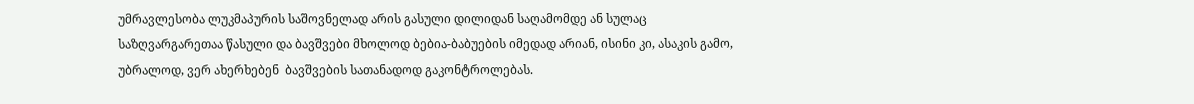უმრავლესობა ლუკმაპურის საშოვნელად არის გასული დილიდან საღამომდე ან სულაც საზღვარგარეთაა წასული და ბავშვები მხოლოდ ბებია-ბაბუების იმედად არიან, ისინი კი, ასაკის გამო, უბრალოდ, ვერ ახერხებენ  ბავშვების სათანადოდ გაკონტროლებას.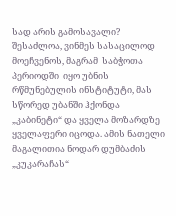სად არის გამოსავალი? შესაძლოა, ვინმეს სასაცილოდ მოეჩვენოს, მაგრამ  საბჭოთა პერიოდში  იყო უბნის რწმუნებულის ინსტიტუტი, მას სწორედ უბანში ჰქონდა „კაბინეტი“ და ყველა მოზარდზე ყველაფერი იცოდა. ამის ნათელი მაგალითია ნოდარ დუმბაძის  „კუკარაჩას“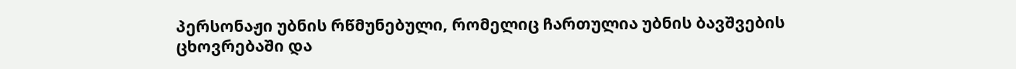პერსონაჟი უბნის რწმუნებული, რომელიც ჩართულია უბნის ბავშვების ცხოვრებაში და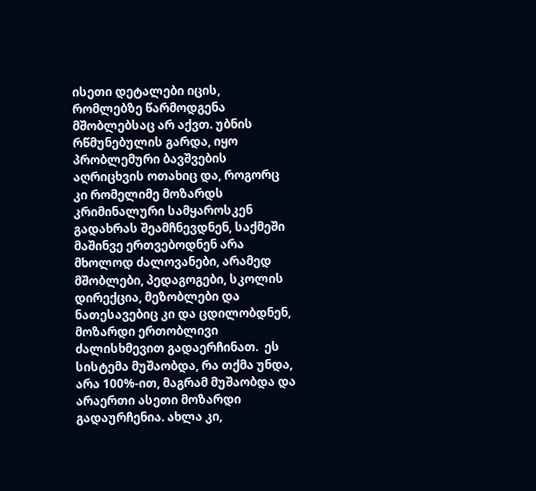ისეთი დეტალები იცის, რომლებზე წარმოდგენა მშობლებსაც არ აქვთ. უბნის რწმუნებულის გარდა, იყო პრობლემური ბავშვების აღრიცხვის ოთახიც და, როგორც კი რომელიმე მოზარდს კრიმინალური სამყაროსკენ გადახრას შეამჩნევდნენ, საქმეში მაშინვე ერთვებოდნენ არა მხოლოდ ძალოვანები, არამედ მშობლები, პედაგოგები, სკოლის დირექცია, მეზობლები და ნათესავებიც კი და ცდილობდნენ, მოზარდი ერთობლივი ძალისხმევით გადაერჩინათ.  ეს სისტემა მუშაობდა, რა თქმა უნდა, არა 100%-ით, მაგრამ მუშაობდა და არაერთი ასეთი მოზარდი გადაურჩენია. ახლა კი,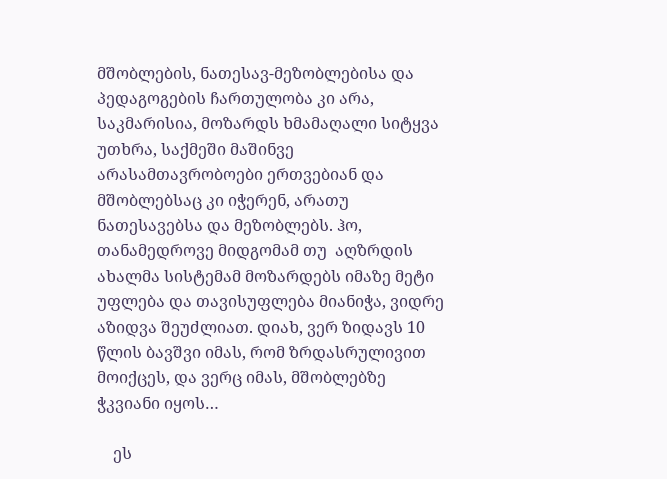მშობლების, ნათესავ-მეზობლებისა და პედაგოგების ჩართულობა კი არა, საკმარისია, მოზარდს ხმამაღალი სიტყვა უთხრა, საქმეში მაშინვე არასამთავრობოები ერთვებიან და მშობლებსაც კი იჭერენ, არათუ ნათესავებსა და მეზობლებს. ჰო, თანამედროვე მიდგომამ თუ  აღზრდის ახალმა სისტემამ მოზარდებს იმაზე მეტი უფლება და თავისუფლება მიანიჭა, ვიდრე აზიდვა შეუძლიათ. დიახ, ვერ ზიდავს 10 წლის ბავშვი იმას, რომ ზრდასრულივით მოიქცეს, და ვერც იმას, მშობლებზე ჭკვიანი იყოს…

    ეს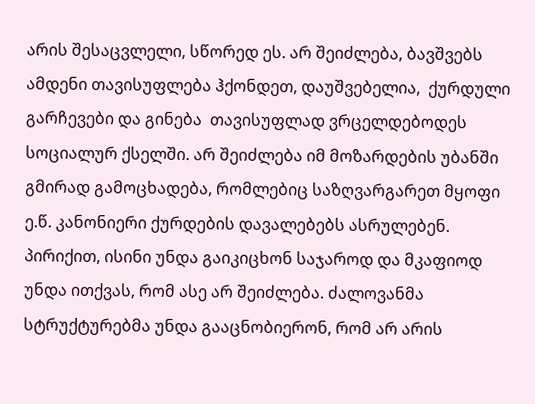არის შესაცვლელი, სწორედ ეს. არ შეიძლება, ბავშვებს ამდენი თავისუფლება ჰქონდეთ, დაუშვებელია,  ქურდული გარჩევები და გინება  თავისუფლად ვრცელდებოდეს  სოციალურ ქსელში. არ შეიძლება იმ მოზარდების უბანში გმირად გამოცხადება, რომლებიც საზღვარგარეთ მყოფი ე.წ. კანონიერი ქურდების დავალებებს ასრულებენ. პირიქით, ისინი უნდა გაიკიცხონ საჯაროდ და მკაფიოდ უნდა ითქვას, რომ ასე არ შეიძლება. ძალოვანმა სტრუქტურებმა უნდა გააცნობიერონ, რომ არ არის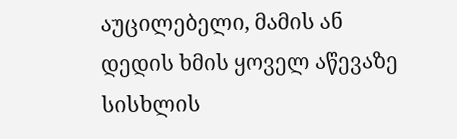აუცილებელი, მამის ან დედის ხმის ყოველ აწევაზე სისხლის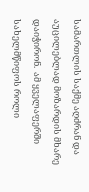სამართლის საქმე აღძრან და აუცილებლად მოზარდის მხარე დაიჭირონ.  ამ ყველაფერში სახელმწიფოს როლი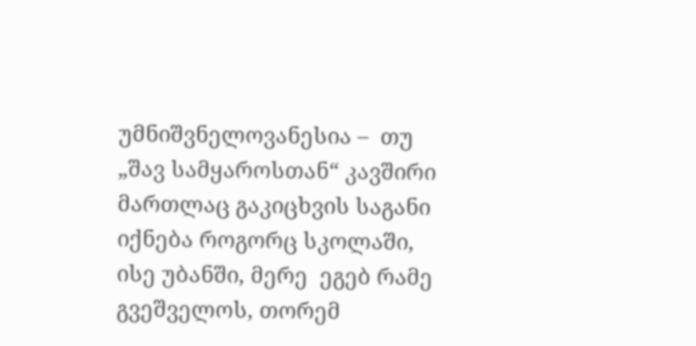უმნიშვნელოვანესია –  თუ „შავ სამყაროსთან“ კავშირი მართლაც გაკიცხვის საგანი იქნება როგორც სკოლაში, ისე უბანში, მერე  ეგებ რამე გვეშველოს, თორემ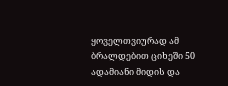ყოველთვიურად ამ ბრალდებით ციხეში 50 ადამიანი მიდის და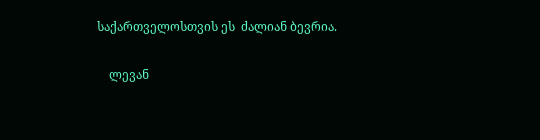საქართველოსთვის ეს  ძალიან ბევრია.

    ლევან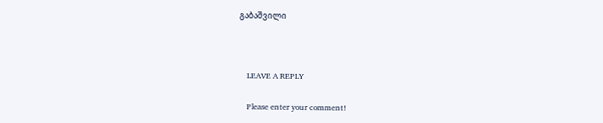გაბაშვილი



    LEAVE A REPLY

    Please enter your comment!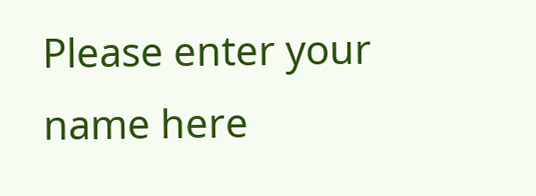Please enter your name here